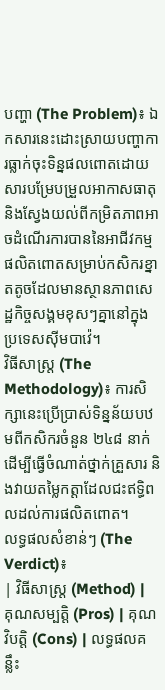បញ្ហា (The Problem)៖ ឯកសារនេះដោះស្រាយបញ្ហាការធ្លាក់ចុះទិន្នផលពោតដោយសារបម្រែបម្រួលអាកាសធាតុ និងស្វែងយល់ពីកម្រិតភាពអាចដំណើរការបាននៃអាជីវកម្មផលិតពោតសម្រាប់កសិករខ្នាតតូចដែលមានស្ថានភាពសេដ្ឋកិច្ចសង្គមខុសៗគ្នានៅក្នុងប្រទេសស៊ីមបាវ៉េ។
វិធីសាស្ត្រ (The Methodology)៖ ការសិក្សានេះប្រើប្រាស់ទិន្នន័យបឋមពីកសិករចំនួន ២៤៨ នាក់ ដើម្បីធ្វើចំណាត់ថ្នាក់គ្រួសារ និងវាយតម្លៃកត្តាដែលជះឥទ្ធិពលដល់ការផលិតពោត។
លទ្ធផលសំខាន់ៗ (The Verdict)៖
| វិធីសាស្ត្រ (Method) | គុណសម្បត្តិ (Pros) | គុណវិបត្តិ (Cons) | លទ្ធផលគន្លឹះ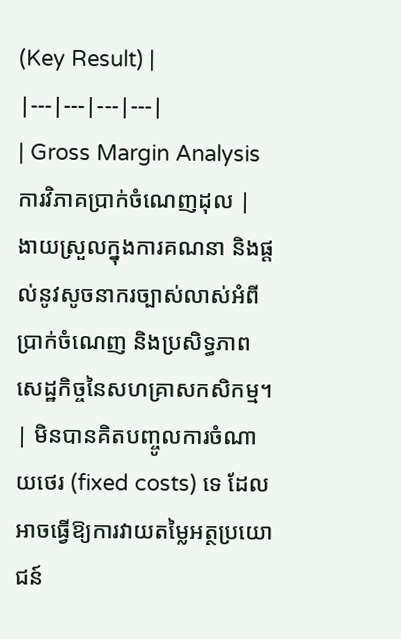(Key Result) |
|---|---|---|---|
| Gross Margin Analysis ការវិភាគប្រាក់ចំណេញដុល |
ងាយស្រួលក្នុងការគណនា និងផ្តល់នូវសូចនាករច្បាស់លាស់អំពីប្រាក់ចំណេញ និងប្រសិទ្ធភាពសេដ្ឋកិច្ចនៃសហគ្រាសកសិកម្ម។ | មិនបានគិតបញ្ចូលការចំណាយថេរ (fixed costs) ទេ ដែលអាចធ្វើឱ្យការវាយតម្លៃអត្ថប្រយោជន៍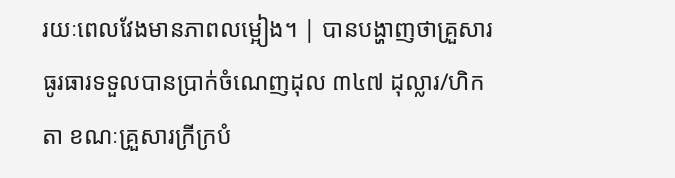រយៈពេលវែងមានភាពលម្អៀង។ | បានបង្ហាញថាគ្រួសារធូរធារទទួលបានប្រាក់ចំណេញដុល ៣៤៧ ដុល្លារ/ហិកតា ខណៈគ្រួសារក្រីក្របំ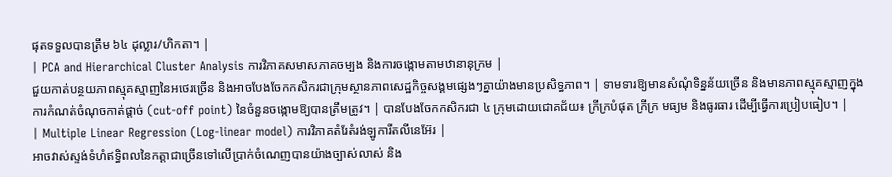ផុតទទួលបានត្រឹម ៦៤ ដុល្លារ/ហិកតា។ |
| PCA and Hierarchical Cluster Analysis ការវិភាគសមាសភាគចម្បង និងការចង្កោមតាមឋានានុក្រម |
ជួយកាត់បន្ថយភាពស្មុគស្មាញនៃអថេរច្រើន និងអាចបែងចែកកសិករជាក្រុមស្ថានភាពសេដ្ឋកិច្ចសង្គមផ្សេងៗគ្នាយ៉ាងមានប្រសិទ្ធភាព។ | ទាមទារឱ្យមានសំណុំទិន្នន័យច្រើន និងមានភាពស្មុគស្មាញក្នុងការកំណត់ចំណុចកាត់ផ្តាច់ (cut-off point) នៃចំនួនចង្កោមឱ្យបានត្រឹមត្រូវ។ | បានបែងចែកកសិករជា ៤ ក្រុមដោយជោគជ័យ៖ ក្រីក្របំផុត ក្រីក្រ មធ្យម និងធូរធារ ដើម្បីធ្វើការប្រៀបធៀប។ |
| Multiple Linear Regression (Log-linear model) ការវិភាគតំរែតំរង់ឡូការីតលីនេអ៊ែរ |
អាចវាស់ស្ទង់ទំហំឥទ្ធិពលនៃកត្តាជាច្រើនទៅលើប្រាក់ចំណេញបានយ៉ាងច្បាស់លាស់ និង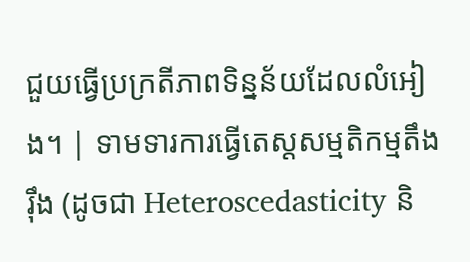ជួយធ្វើប្រក្រតីភាពទិន្នន័យដែលលំអៀង។ | ទាមទារការធ្វើតេស្តសម្មតិកម្មតឹងរ៉ឹង (ដូចជា Heteroscedasticity និ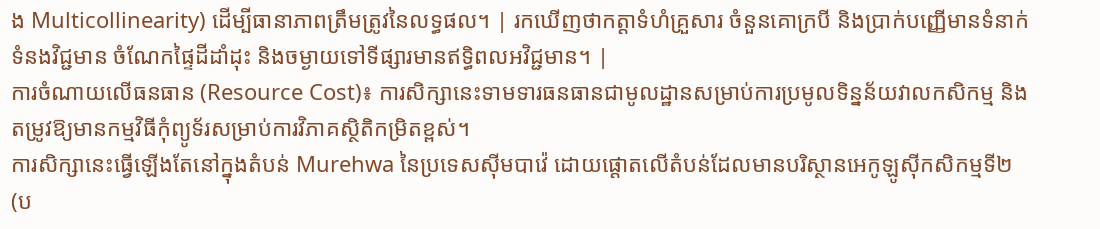ង Multicollinearity) ដើម្បីធានាភាពត្រឹមត្រូវនៃលទ្ធផល។ | រកឃើញថាកត្តាទំហំគ្រួសារ ចំនួនគោក្របី និងប្រាក់បញ្ញើមានទំនាក់ទំនងវិជ្ជមាន ចំណែកផ្ទៃដីដាំដុះ និងចម្ងាយទៅទីផ្សារមានឥទ្ធិពលអវិជ្ជមាន។ |
ការចំណាយលើធនធាន (Resource Cost)៖ ការសិក្សានេះទាមទារធនធានជាមូលដ្ឋានសម្រាប់ការប្រមូលទិន្នន័យវាលកសិកម្ម និងតម្រូវឱ្យមានកម្មវិធីកុំព្យូទ័រសម្រាប់ការវិភាគស្ថិតិកម្រិតខ្ពស់។
ការសិក្សានេះធ្វើឡើងតែនៅក្នុងតំបន់ Murehwa នៃប្រទេសស៊ីមបាវ៉េ ដោយផ្តោតលើតំបន់ដែលមានបរិស្ថានអេកូឡូស៊ីកសិកម្មទី២ (ប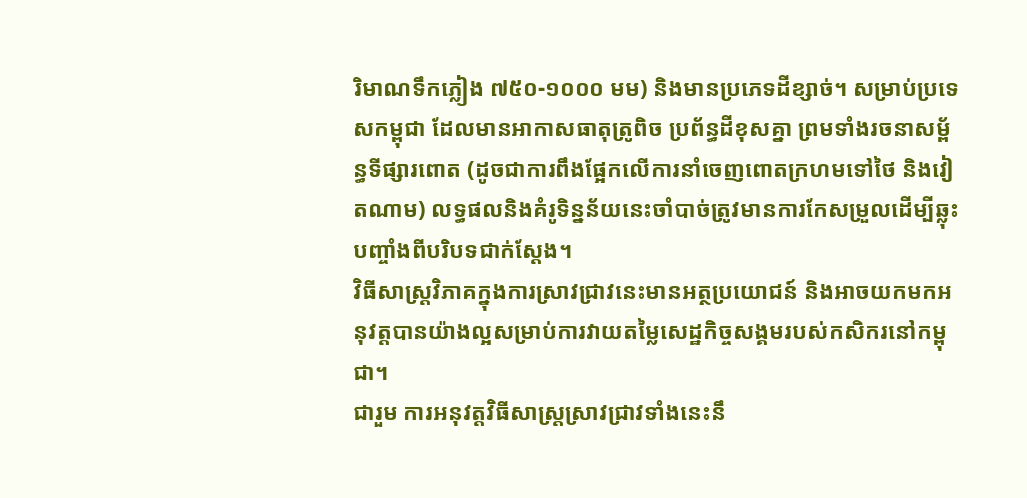រិមាណទឹកភ្លៀង ៧៥០-១០០០ មម) និងមានប្រភេទដីខ្សាច់។ សម្រាប់ប្រទេសកម្ពុជា ដែលមានអាកាសធាតុត្រូពិច ប្រព័ន្ធដីខុសគ្នា ព្រមទាំងរចនាសម្ព័ន្ធទីផ្សារពោត (ដូចជាការពឹងផ្អែកលើការនាំចេញពោតក្រហមទៅថៃ និងវៀតណាម) លទ្ធផលនិងគំរូទិន្នន័យនេះចាំបាច់ត្រូវមានការកែសម្រួលដើម្បីឆ្លុះបញ្ចាំងពីបរិបទជាក់ស្តែង។
វិធីសាស្ត្រវិភាគក្នុងការស្រាវជ្រាវនេះមានអត្ថប្រយោជន៍ និងអាចយកមកអនុវត្តបានយ៉ាងល្អសម្រាប់ការវាយតម្លៃសេដ្ឋកិច្ចសង្គមរបស់កសិករនៅកម្ពុជា។
ជារួម ការអនុវត្តវិធីសាស្ត្រស្រាវជ្រាវទាំងនេះនឹ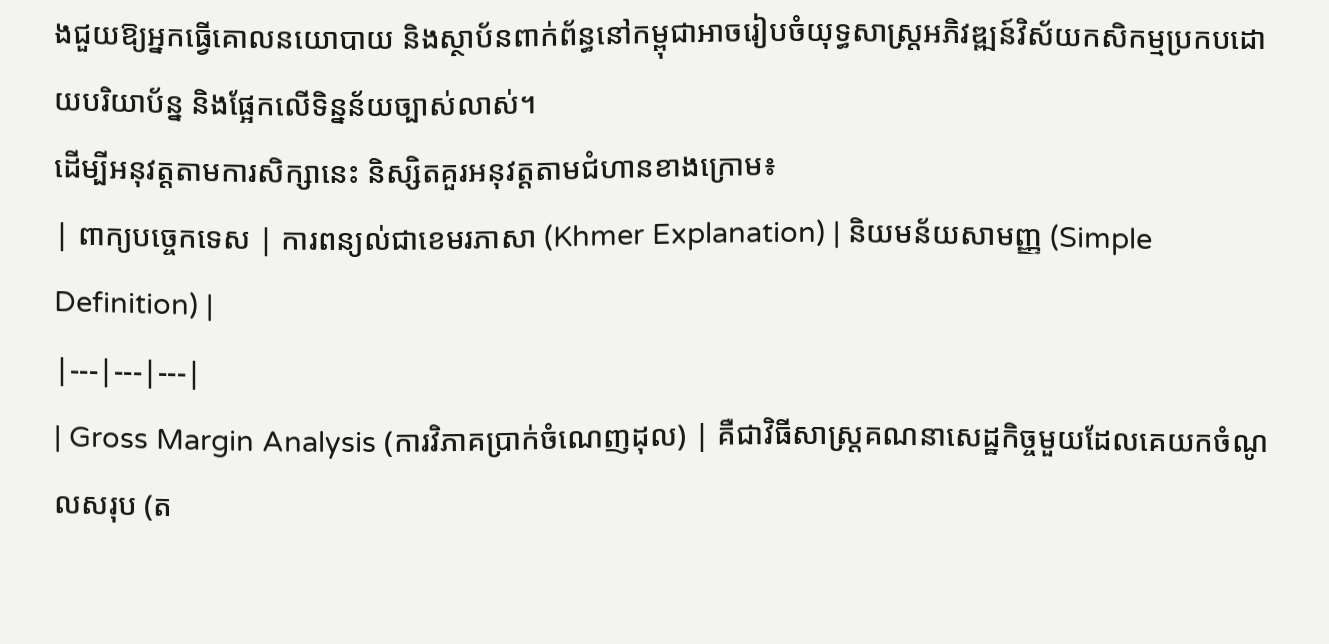ងជួយឱ្យអ្នកធ្វើគោលនយោបាយ និងស្ថាប័នពាក់ព័ន្ធនៅកម្ពុជាអាចរៀបចំយុទ្ធសាស្ត្រអភិវឌ្ឍន៍វិស័យកសិកម្មប្រកបដោយបរិយាប័ន្ន និងផ្អែកលើទិន្នន័យច្បាស់លាស់។
ដើម្បីអនុវត្តតាមការសិក្សានេះ និស្សិតគួរអនុវត្តតាមជំហានខាងក្រោម៖
| ពាក្យបច្ចេកទេស | ការពន្យល់ជាខេមរភាសា (Khmer Explanation) | និយមន័យសាមញ្ញ (Simple Definition) |
|---|---|---|
| Gross Margin Analysis (ការវិភាគប្រាក់ចំណេញដុល) | គឺជាវិធីសាស្ត្រគណនាសេដ្ឋកិច្ចមួយដែលគេយកចំណូលសរុប (ត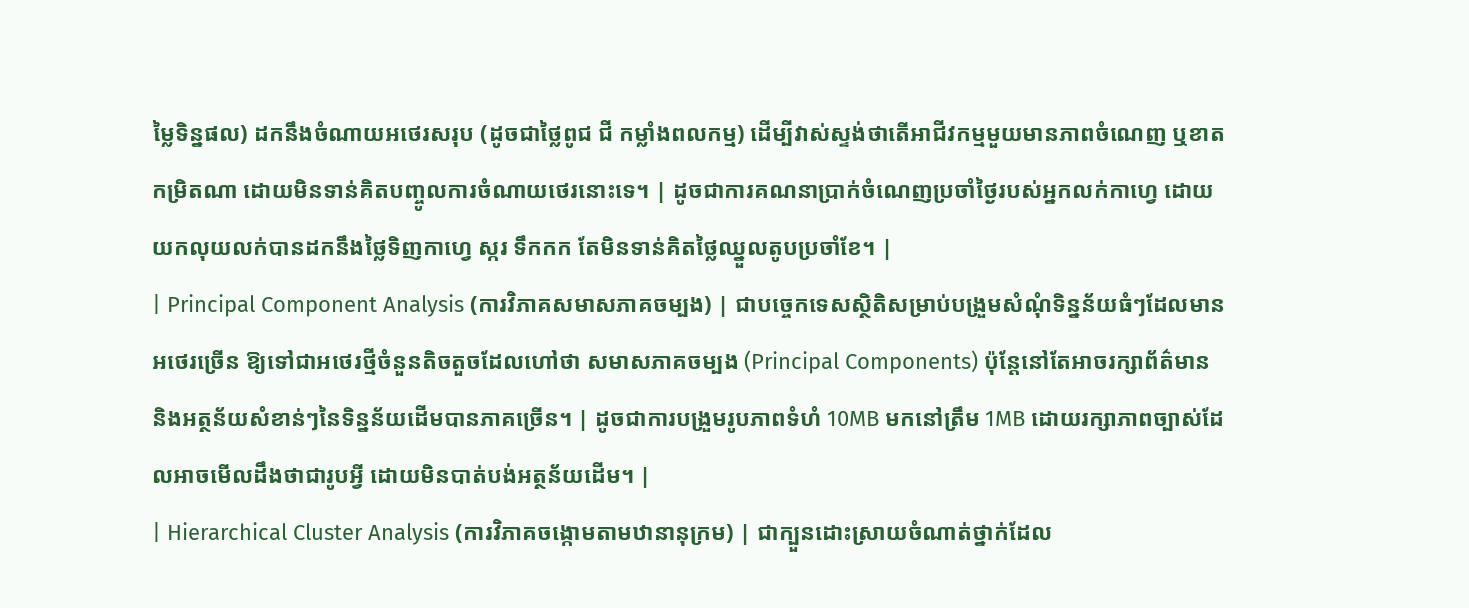ម្លៃទិន្នផល) ដកនឹងចំណាយអថេរសរុប (ដូចជាថ្លៃពូជ ជី កម្លាំងពលកម្ម) ដើម្បីវាស់ស្ទង់ថាតើអាជីវកម្មមួយមានភាពចំណេញ ឬខាតកម្រិតណា ដោយមិនទាន់គិតបញ្ចូលការចំណាយថេរនោះទេ។ | ដូចជាការគណនាប្រាក់ចំណេញប្រចាំថ្ងៃរបស់អ្នកលក់កាហ្វេ ដោយយកលុយលក់បានដកនឹងថ្លៃទិញកាហ្វេ ស្ករ ទឹកកក តែមិនទាន់គិតថ្លៃឈ្នួលតូបប្រចាំខែ។ |
| Principal Component Analysis (ការវិភាគសមាសភាគចម្បង) | ជាបច្ចេកទេសស្ថិតិសម្រាប់បង្រួមសំណុំទិន្នន័យធំៗដែលមានអថេរច្រើន ឱ្យទៅជាអថេរថ្មីចំនួនតិចតួចដែលហៅថា សមាសភាគចម្បង (Principal Components) ប៉ុន្តែនៅតែអាចរក្សាព័ត៌មាន និងអត្ថន័យសំខាន់ៗនៃទិន្នន័យដើមបានភាគច្រើន។ | ដូចជាការបង្រួមរូបភាពទំហំ 10MB មកនៅត្រឹម 1MB ដោយរក្សាភាពច្បាស់ដែលអាចមើលដឹងថាជារូបអ្វី ដោយមិនបាត់បង់អត្ថន័យដើម។ |
| Hierarchical Cluster Analysis (ការវិភាគចង្កោមតាមឋានានុក្រម) | ជាក្បួនដោះស្រាយចំណាត់ថ្នាក់ដែល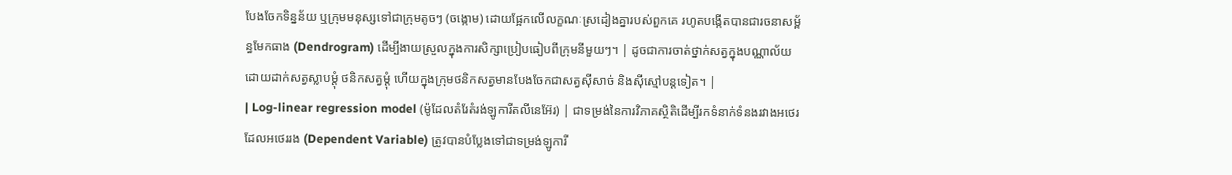បែងចែកទិន្នន័យ ឬក្រុមមនុស្សទៅជាក្រុមតូចៗ (ចង្កោម) ដោយផ្អែកលើលក្ខណៈស្រដៀងគ្នារបស់ពួកគេ រហូតបង្កើតបានជារចនាសម្ព័ន្ធមែកធាង (Dendrogram) ដើម្បីងាយស្រួលក្នុងការសិក្សាប្រៀបធៀបពីក្រុមនីមួយៗ។ | ដូចជាការចាត់ថ្នាក់សត្វក្នុងបណ្ណាល័យ ដោយដាក់សត្វស្លាបម្ដុំ ថនិកសត្វម្ដុំ ហើយក្នុងក្រុមថនិកសត្វមានបែងចែកជាសត្វស៊ីសាច់ និងស៊ីស្មៅបន្តទៀត។ |
| Log-linear regression model (ម៉ូដែលតំរែតំរង់ឡូការីតលីនេអ៊ែរ) | ជាទម្រង់នៃការវិភាគស្ថិតិដើម្បីរកទំនាក់ទំនងរវាងអថេរ ដែលអថេររង (Dependent Variable) ត្រូវបានបំប្លែងទៅជាទម្រង់ឡូការី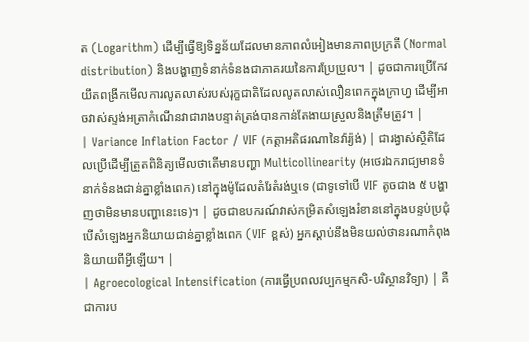ត (Logarithm) ដើម្បីធ្វើឱ្យទិន្នន័យដែលមានភាពលំអៀងមានភាពប្រក្រតី (Normal distribution) និងបង្ហាញទំនាក់ទំនងជាភាគរយនៃការប្រែប្រួល។ | ដូចជាការប្រើកែវយឹតពង្រីកមើលការលូតលាស់របស់រុក្ខជាតិដែលលូតលាស់លឿនពេកក្នុងក្រាហ្វ ដើម្បីអាចវាស់ស្ទង់អត្រាកំណើនវាជារាងបន្ទាត់ត្រង់បានកាន់តែងាយស្រួលនិងត្រឹមត្រូវ។ |
| Variance Inflation Factor / VIF (កត្តាអតិផរណានៃវ៉ារ្យ៉ង់) | ជារង្វាស់ស្ថិតិដែលប្រើដើម្បីត្រួតពិនិត្យមើលថាតើមានបញ្ហា Multicollinearity (អថេរឯករាជ្យមានទំនាក់ទំនងជាន់គ្នាខ្លាំងពេក) នៅក្នុងម៉ូដែលតំរែតំរង់ឬទេ (ជាទូទៅបើ VIF តូចជាង ៥ បង្ហាញថាមិនមានបញ្ហានេះទេ)។ | ដូចជាឧបករណ៍វាស់កម្រិតសំឡេងរំខាននៅក្នុងបន្ទប់ប្រជុំ បើសំឡេងអ្នកនិយាយជាន់គ្នាខ្លាំងពេក (VIF ខ្ពស់) អ្នកស្ដាប់នឹងមិនយល់ថានរណាកំពុងនិយាយពីអ្វីឡើយ។ |
| Agroecological Intensification (ការធ្វើប្រពលវប្បកម្មកសិ-បរិស្ថានវិទ្យា) | គឺជាការប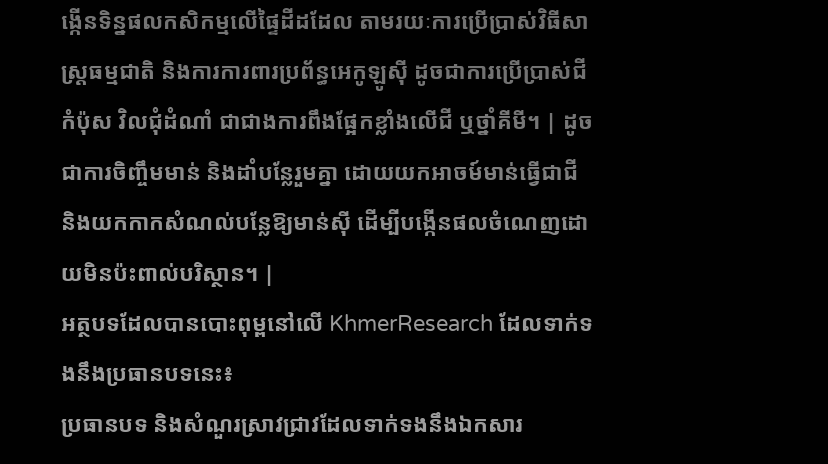ង្កើនទិន្នផលកសិកម្មលើផ្ទៃដីដដែល តាមរយៈការប្រើប្រាស់វិធីសាស្ត្រធម្មជាតិ និងការការពារប្រព័ន្ធអេកូឡូស៊ី ដូចជាការប្រើប្រាស់ជីកំប៉ុស វិលជុំដំណាំ ជាជាងការពឹងផ្អែកខ្លាំងលើជី ឬថ្នាំគីមី។ | ដូចជាការចិញ្ចឹមមាន់ និងដាំបន្លែរួមគ្នា ដោយយកអាចម៍មាន់ធ្វើជាជី និងយកកាកសំណល់បន្លែឱ្យមាន់ស៊ី ដើម្បីបង្កើនផលចំណេញដោយមិនប៉ះពាល់បរិស្ថាន។ |
អត្ថបទដែលបានបោះពុម្ពនៅលើ KhmerResearch ដែលទាក់ទងនឹងប្រធានបទនេះ៖
ប្រធានបទ និងសំណួរស្រាវជ្រាវដែលទាក់ទងនឹងឯកសារ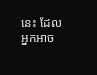នេះ ដែលអ្នកអាច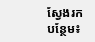ស្វែងរកបន្ថែម៖